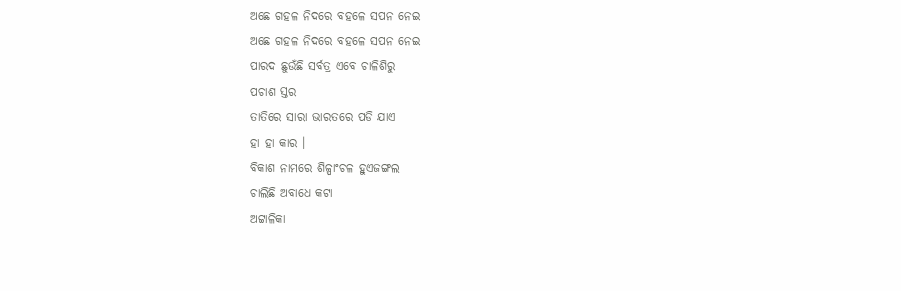ଅଛେ ଗହଳ ନିଦରେ ବହଳେ ସପନ ନେଇ
ଅଛେ ଗହଳ ନିଦରେ ବହଳେ ସପନ ନେଇ
ପାରଦ ଛୁଉଁଛି ସର୍ବତ୍ର ଏବେ ଚାଳିଶିରୁ
ପଚାଶ ସ୍ତର
ତାତିରେ ସାରା ଭାରତରେ ପଡି ଯାଏ
ହା ହା କାର ।
ବିକାଶ ନାମରେ ଶିଳ୍ପାଂଚଳ ହୁଏଜଙ୍ଗଲ
ଚାଲିଛି ଅବାଧେ କଟା
ଅଟ୍ଟାଳିକା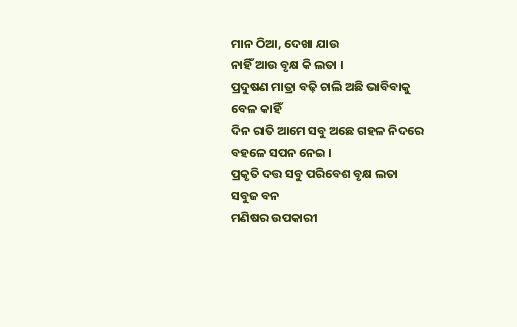ମାନ ଠିଆ, ଦେଖା ଯାଉ
ନାହିଁ ଆଉ ବୃକ୍ଷ କି ଲତା ।
ପ୍ରଦୁଷଣ ମାତ୍ରା ବଢ଼ି ଚାଲି ଅଛି ଭାବିବାକୁ
ବେଳ କାହିଁ
ଦିନ ରାତି ଆମେ ସବୁ ଅଛେ ଗହଳ ନିଦରେ
ବହଳେ ସପନ ନେଇ ।
ପ୍ରକୃତି ଦତ୍ତ ସବୁ ପରିବେଶ ବୃକ୍ଷ ଲତା
ସବୁଜ ବନ
ମଣିଷର ଉପକାରୀ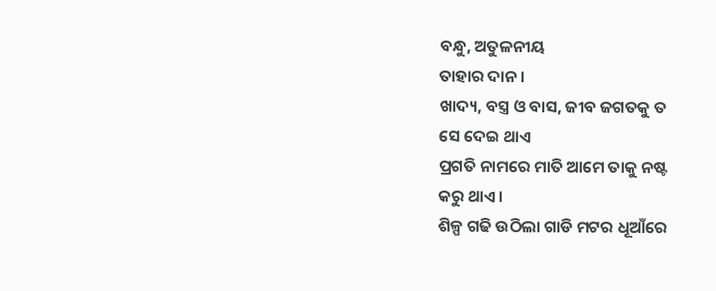ବନ୍ଧୁ, ଅତୁଳନୀୟ
ତାହାର ଦାନ ।
ଖାଦ୍ୟ, ବସ୍ତ୍ର ଓ ବାସ, ଜୀବ ଜଗତକୁ ତ
ସେ ଦେଇ ଥାଏ
ପ୍ରଗତି ନାମରେ ମାତି ଆମେ ତାକୁ ନଷ୍ଟ
କରୁ ଥାଏ ।
ଶିଳ୍ପ ଗଢି ଉଠିଲା ଗାଡି ମଟର ଧୂଆଁରେ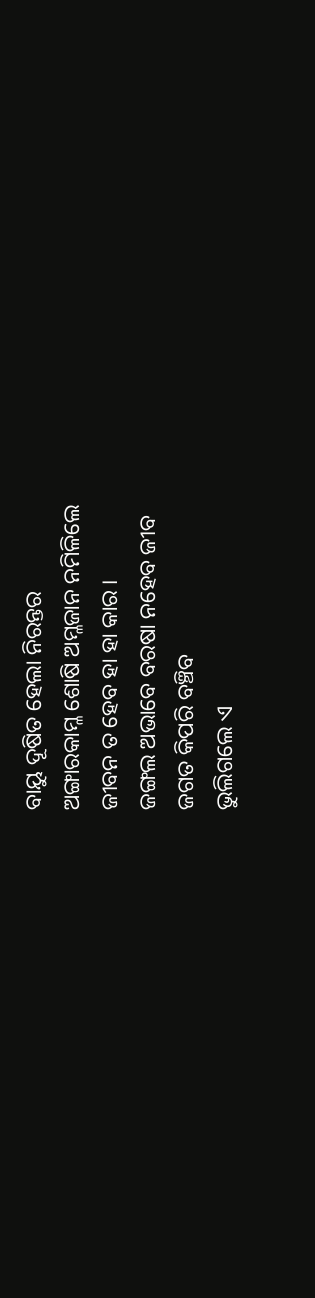ବାୟୁ ଦୂଷିତ ହେଲା ନିରନ୍ତର
ଅଙ୍ଗାରକାମ୍ଳ ଶୋଷି ଅମ୍ଳଜାନ ନମିଳିଲେ
ଜୀବନ ତ ହେବ ହା ହା କାର ।
ଜଙ୍ଗଲ ଅଭାବେ ବରଷା ନହେବ ଜୀବ
ଜଗତ କିପରି ବଞ୍ଚିବ
ଭୁଲିଗଲେ ଏ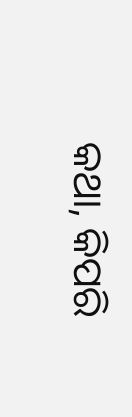କଥା, କିପରି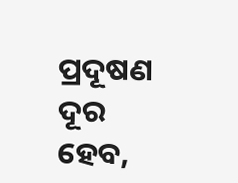ପ୍ରଦୂଷଣ ଦୂର
ହେବ,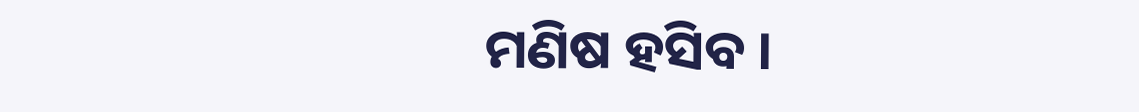ମଣିଷ ହସିବ ।